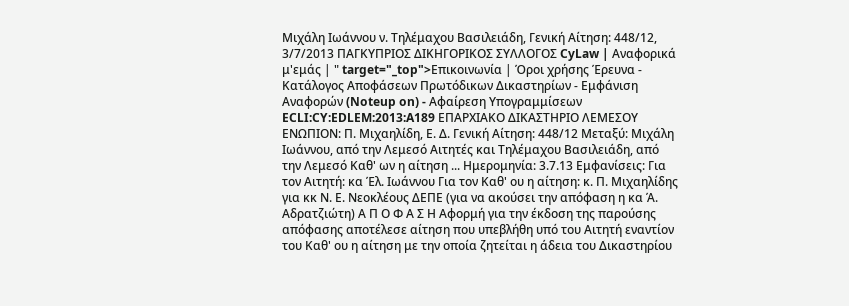Μιχάλη Ιωάννου ν. Τηλέμαχου Βασιλειάδη, Γενική Αίτηση: 448/12, 3/7/2013 ΠΑΓΚΥΠΡΙΟΣ ΔΙΚΗΓΟΡΙΚΟΣ ΣΥΛΛΟΓΟΣ CyLaw | Αναφορικά μ'εμάς | " target="_top">Επικοινωνία | Όροι χρήσης Έρευνα - Κατάλογος Αποφάσεων Πρωτόδικων Δικαστηρίων - Εμφάνιση Αναφορών (Noteup on) - Αφαίρεση Υπογραμμίσεων ECLI:CY:EDLEM:2013:A189 ΕΠΑΡΧΙΑΚΟ ΔΙΚΑΣΤΗΡΙΟ ΛΕΜΕΣΟΥ ΕΝΩΠΙΟΝ: Π. Μιχαηλίδη, Ε. Δ. Γενική Αίτηση: 448/12 Μεταξύ: Μιχάλη Ιωάννου, από την Λεμεσό Αιτητές και Τηλέμαχου Βασιλειάδη, από την Λεμεσό Καθ' ων η αίτηση ... Ημερομηνία: 3.7.13 Εμφανίσεις: Για τον Αιτητή: κα Έλ. Ιωάννου Για τον Καθ' ου η αίτηση: κ. Π. Μιχαηλίδης για κκ Ν. Ε. Νεοκλέους ΔΕΠΕ (για να ακούσει την απόφαση η κα Ά. Αδρατζιώτη) Α Π Ο Φ Α Σ Η Αφορμή για την έκδοση της παρούσης απόφασης αποτέλεσε αίτηση που υπεβλήθη υπό του Αιτητή εναντίον του Καθ' ου η αίτηση με την οποία ζητείται η άδεια του Δικαστηρίου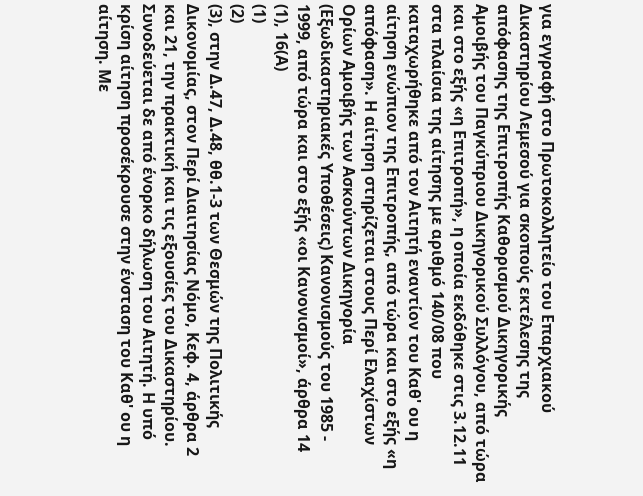για εγγραφή στο Πρωτοκολλητείο του Επαρχιακού Δικαστηρίου Λεμεσού για σκοπούς εκτέλεσης της απόφασης της Επιτροπής Καθορισμού Δικηγορικής Αμοιβής του Παγκύπριου Δικηγορικού Συλλόγου, από τώρα και στο εξής «η Επιτροπή», η οποία εκδόθηκε στις 3.12.11 στα πλαίσια της αίτησης με αριθμό 140/08 που καταχωρήθηκε από τον Αιτητή εναντίον του Καθ' ου η αίτηση ενώπιον της Επιτροπής, από τώρα και στο εξής «η απόφαση». Η αίτηση στηρίζεται στους Περί Ελαχίστων Ορίων Αμοιβής των Ασκούντων Δικηγορία (Εξωδικαστηριακές Υποθέσεις) Κανονισμούς του 1985 - 1999, από τώρα και στο εξής «οι Κανονισμοί», άρθρα 14
(1), 16(Α)
(1)
(2)
(3), στην Δ.47, Δ.48, θθ.1-3 των Θεσμών της Πολιτικής Δικονομίας, στον Περί Διαιτησίας Νόμο, Κεφ. 4, άρθρα 2 και 21, την πρακτική και τις εξουσίες του Δικαστηρίου. Συνοδεύεται δε από ένορκο δήλωση του Αιτητή. Η υπό κρίση αίτηση προσέκρουσε στην ένσταση του Καθ' ου η αίτηση. Με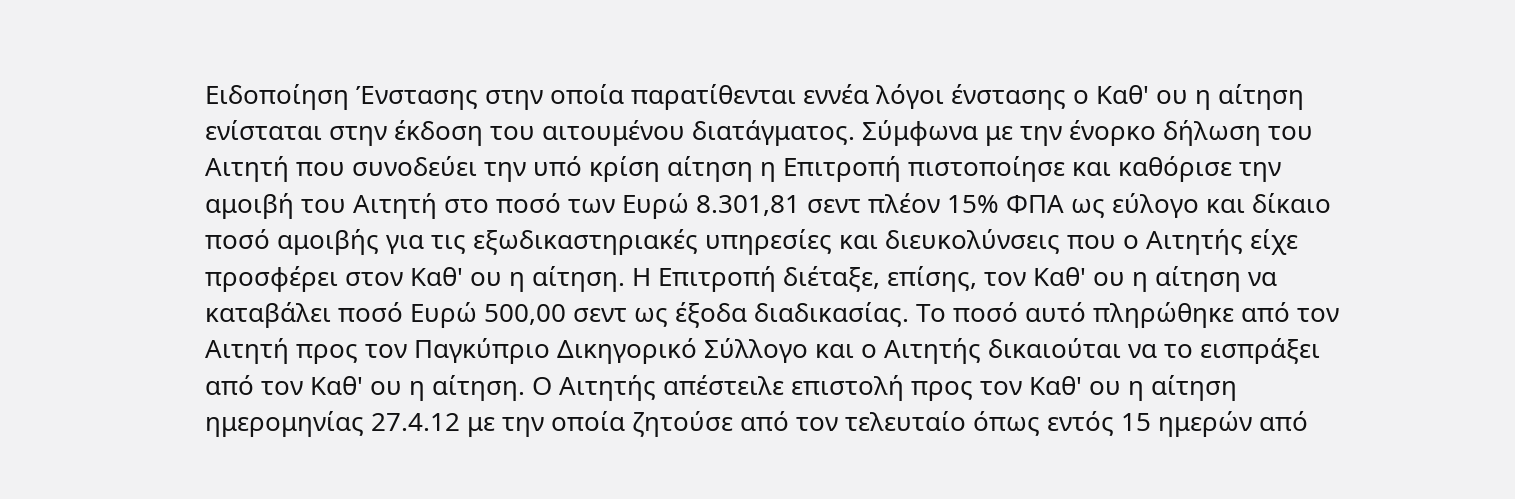Ειδοποίηση Ένστασης στην οποία παρατίθενται εννέα λόγοι ένστασης ο Καθ' ου η αίτηση ενίσταται στην έκδοση του αιτουμένου διατάγματος. Σύμφωνα με την ένορκο δήλωση του Αιτητή που συνοδεύει την υπό κρίση αίτηση η Επιτροπή πιστοποίησε και καθόρισε την αμοιβή του Αιτητή στο ποσό των Ευρώ 8.301,81 σεντ πλέον 15% ΦΠΑ ως εύλογο και δίκαιο ποσό αμοιβής για τις εξωδικαστηριακές υπηρεσίες και διευκολύνσεις που ο Αιτητής είχε προσφέρει στον Καθ' ου η αίτηση. Η Επιτροπή διέταξε, επίσης, τον Καθ' ου η αίτηση να καταβάλει ποσό Ευρώ 500,00 σεντ ως έξοδα διαδικασίας. Το ποσό αυτό πληρώθηκε από τον Αιτητή προς τον Παγκύπριο Δικηγορικό Σύλλογο και ο Αιτητής δικαιούται να το εισπράξει από τον Καθ' ου η αίτηση. Ο Αιτητής απέστειλε επιστολή προς τον Καθ' ου η αίτηση ημερομηνίας 27.4.12 με την οποία ζητούσε από τον τελευταίο όπως εντός 15 ημερών από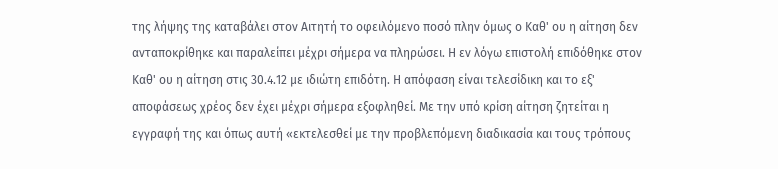της λήψης της καταβάλει στον Αιτητή το οφειλόμενο ποσό πλην όμως ο Καθ' ου η αίτηση δεν ανταποκρίθηκε και παραλείπει μέχρι σήμερα να πληρώσει. Η εν λόγω επιστολή επιδόθηκε στον Καθ' ου η αίτηση στις 30.4.12 με ιδιώτη επιδότη. Η απόφαση είναι τελεσίδικη και το εξ' αποφάσεως χρέος δεν έχει μέχρι σήμερα εξοφληθεί. Με την υπό κρίση αίτηση ζητείται η εγγραφή της και όπως αυτή «εκτελεσθεί με την προβλεπόμενη διαδικασία και τους τρόπους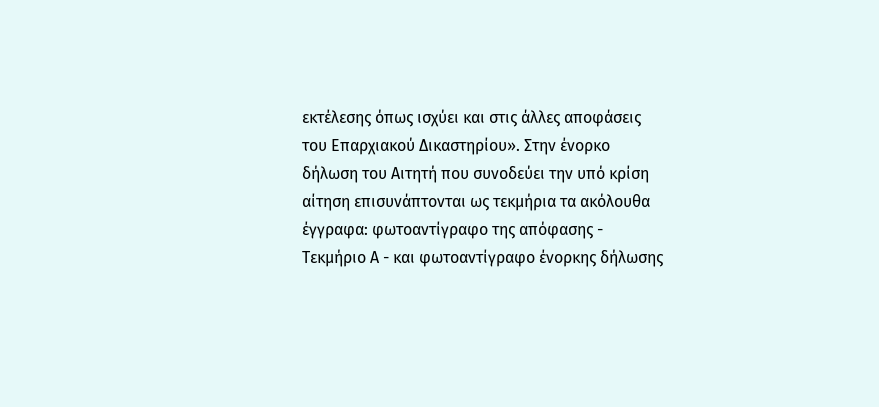εκτέλεσης όπως ισχύει και στις άλλες αποφάσεις του Επαρχιακού Δικαστηρίου». Στην ένορκο δήλωση του Αιτητή που συνοδεύει την υπό κρίση αίτηση επισυνάπτονται ως τεκμήρια τα ακόλουθα έγγραφα: φωτοαντίγραφο της απόφασης - Τεκμήριο Α - και φωτοαντίγραφο ένορκης δήλωσης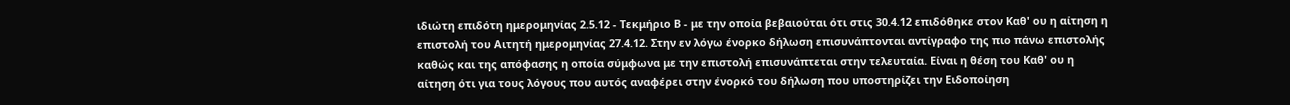ιδιώτη επιδότη ημερομηνίας 2.5.12 - Τεκμήριο Β - με την οποία βεβαιούται ότι στις 30.4.12 επιδόθηκε στον Καθ' ου η αίτηση η επιστολή του Αιτητή ημερομηνίας 27.4.12. Στην εν λόγω ένορκο δήλωση επισυνάπτονται αντίγραφο της πιο πάνω επιστολής καθώς και της απόφασης η οποία σύμφωνα με την επιστολή επισυνάπτεται στην τελευταία. Είναι η θέση του Καθ' ου η αίτηση ότι για τους λόγους που αυτός αναφέρει στην ένορκό του δήλωση που υποστηρίζει την Ειδοποίηση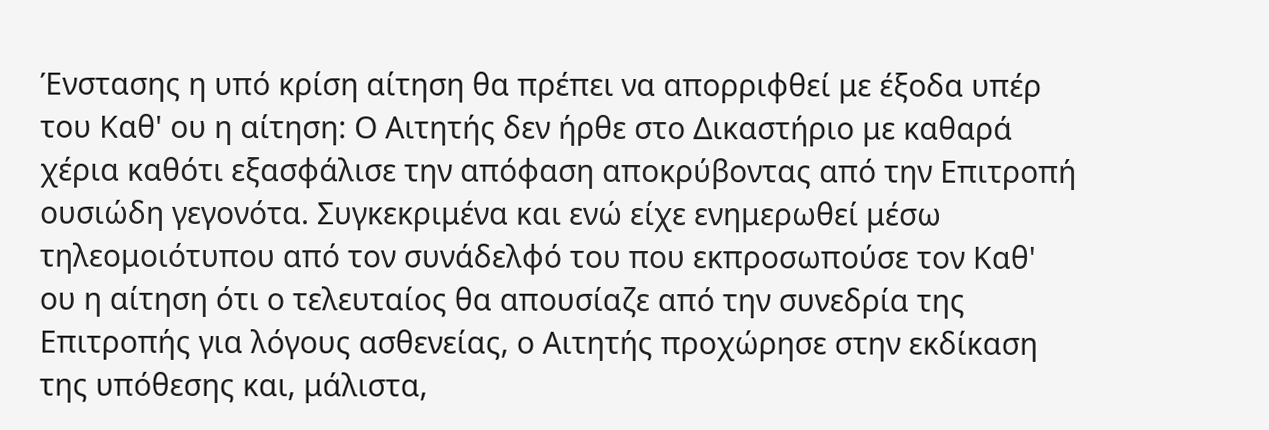Ένστασης η υπό κρίση αίτηση θα πρέπει να απορριφθεί με έξοδα υπέρ του Καθ' ου η αίτηση: Ο Αιτητής δεν ήρθε στο Δικαστήριο με καθαρά χέρια καθότι εξασφάλισε την απόφαση αποκρύβοντας από την Επιτροπή ουσιώδη γεγονότα. Συγκεκριμένα και ενώ είχε ενημερωθεί μέσω τηλεομοιότυπου από τον συνάδελφό του που εκπροσωπούσε τον Καθ' ου η αίτηση ότι ο τελευταίος θα απουσίαζε από την συνεδρία της Επιτροπής για λόγους ασθενείας, ο Αιτητής προχώρησε στην εκδίκαση της υπόθεσης και, μάλιστα,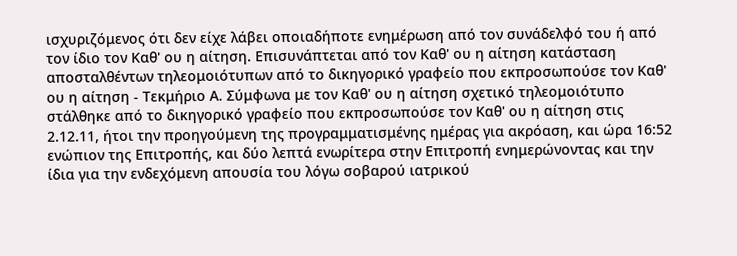ισχυριζόμενος ότι δεν είχε λάβει οποιαδήποτε ενημέρωση από τον συνάδελφό του ή από τον ίδιο τον Καθ' ου η αίτηση. Επισυνάπτεται από τον Καθ' ου η αίτηση κατάσταση αποσταλθέντων τηλεομοιότυπων από το δικηγορικό γραφείο που εκπροσωπούσε τον Καθ' ου η αίτηση - Τεκμήριο Α. Σύμφωνα με τον Καθ' ου η αίτηση σχετικό τηλεομοιότυπο στάλθηκε από το δικηγορικό γραφείο που εκπροσωπούσε τον Καθ' ου η αίτηση στις 2.12.11, ήτοι την προηγούμενη της προγραμματισμένης ημέρας για ακρόαση, και ώρα 16:52 ενώπιον της Επιτροπής, και δύο λεπτά ενωρίτερα στην Επιτροπή ενημερώνοντας και την ίδια για την ενδεχόμενη απουσία του λόγω σοβαρού ιατρικού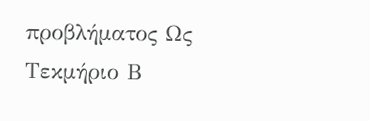προβλήματος Ως Τεκμήριο Β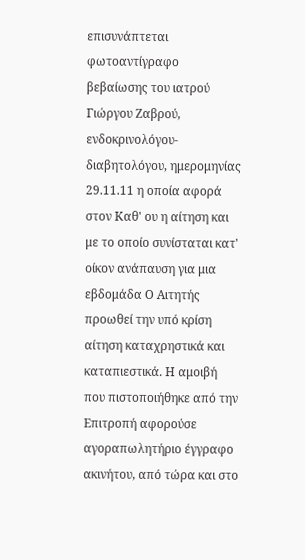επισυνάπτεται φωτοαντίγραφο βεβαίωσης του ιατρού Γιώργου Ζαβρού, ενδοκρινολόγου-διαβητολόγου, ημερομηνίας 29.11.11 η οποία αφορά στον Καθ' ου η αίτηση και με το οποίο συνίσταται κατ' οίκον ανάπαυση για μια εβδομάδα Ο Αιτητής προωθεί την υπό κρίση αίτηση καταχρηστικά και καταπιεστικά. Η αμοιβή που πιστοποιήθηκε από την Επιτροπή αφορούσε αγοραπωλητήριο έγγραφο ακινήτου, από τώρα και στο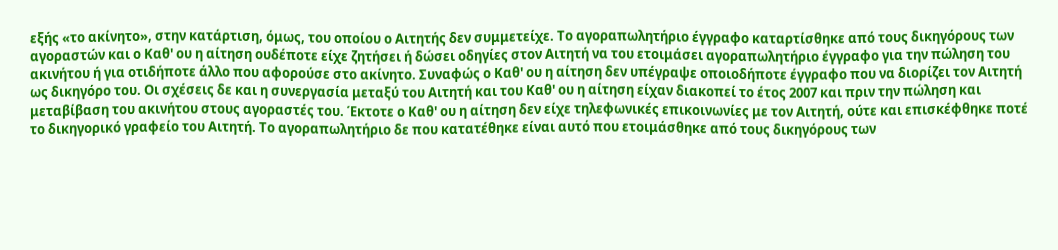εξής «το ακίνητο», στην κατάρτιση, όμως, του οποίου ο Αιτητής δεν συμμετείχε. Το αγοραπωλητήριο έγγραφο καταρτίσθηκε από τους δικηγόρους των αγοραστών και ο Καθ' ου η αίτηση ουδέποτε είχε ζητήσει ή δώσει οδηγίες στον Αιτητή να του ετοιμάσει αγοραπωλητήριο έγγραφο για την πώληση του ακινήτου ή για οτιδήποτε άλλο που αφορούσε στο ακίνητο. Συναφώς ο Καθ' ου η αίτηση δεν υπέγραψε οποιοδήποτε έγγραφο που να διορίζει τον Αιτητή ως δικηγόρο του. Οι σχέσεις δε και η συνεργασία μεταξύ του Αιτητή και του Καθ' ου η αίτηση είχαν διακοπεί το έτος 2007 και πριν την πώληση και μεταβίβαση του ακινήτου στους αγοραστές του. Έκτοτε ο Καθ' ου η αίτηση δεν είχε τηλεφωνικές επικοινωνίες με τον Αιτητή, ούτε και επισκέφθηκε ποτέ το δικηγορικό γραφείο του Αιτητή. Το αγοραπωλητήριο δε που κατατέθηκε είναι αυτό που ετοιμάσθηκε από τους δικηγόρους των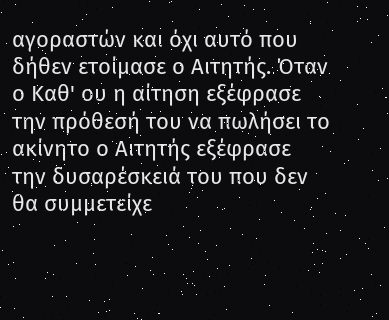αγοραστών και όχι αυτό που δήθεν ετοίμασε ο Αιτητής. Όταν ο Καθ' ου η αίτηση εξέφρασε την πρόθεσή του να πωλήσει το ακίνητο ο Αιτητής εξέφρασε την δυσαρέσκειά του που δεν θα συμμετείχε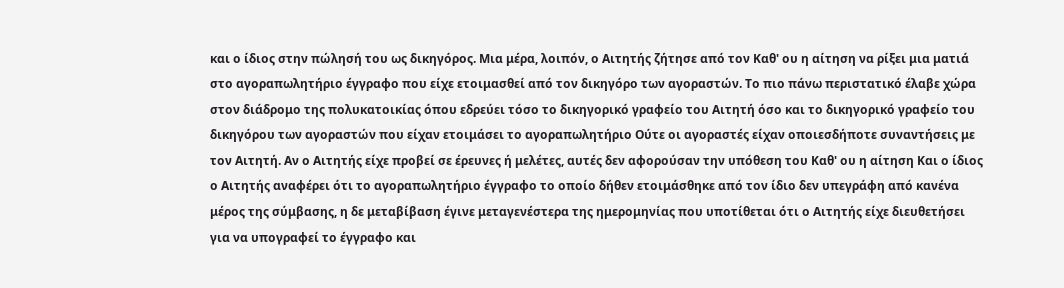και ο ίδιος στην πώλησή του ως δικηγόρος. Μια μέρα, λοιπόν, ο Αιτητής ζήτησε από τον Καθ' ου η αίτηση να ρίξει μια ματιά στο αγοραπωλητήριο έγγραφο που είχε ετοιμασθεί από τον δικηγόρο των αγοραστών. Το πιο πάνω περιστατικό έλαβε χώρα στον διάδρομο της πολυκατοικίας όπου εδρεύει τόσο το δικηγορικό γραφείο του Αιτητή όσο και το δικηγορικό γραφείο του δικηγόρου των αγοραστών που είχαν ετοιμάσει το αγοραπωλητήριο Ούτε οι αγοραστές είχαν οποιεσδήποτε συναντήσεις με τον Αιτητή. Αν ο Αιτητής είχε προβεί σε έρευνες ή μελέτες, αυτές δεν αφορούσαν την υπόθεση του Καθ' ου η αίτηση Και ο ίδιος ο Αιτητής αναφέρει ότι το αγοραπωλητήριο έγγραφο το οποίο δήθεν ετοιμάσθηκε από τον ίδιο δεν υπεγράφη από κανένα μέρος της σύμβασης, η δε μεταβίβαση έγινε μεταγενέστερα της ημερομηνίας που υποτίθεται ότι ο Αιτητής είχε διευθετήσει για να υπογραφεί το έγγραφο και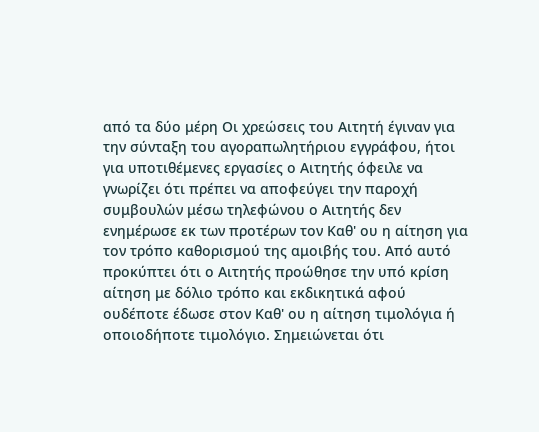από τα δύο μέρη Οι χρεώσεις του Αιτητή έγιναν για την σύνταξη του αγοραπωλητήριου εγγράφου, ήτοι για υποτιθέμενες εργασίες ο Αιτητής όφειλε να γνωρίζει ότι πρέπει να αποφεύγει την παροχή συμβουλών μέσω τηλεφώνου ο Αιτητής δεν ενημέρωσε εκ των προτέρων τον Καθ' ου η αίτηση για τον τρόπο καθορισμού της αμοιβής του. Από αυτό προκύπτει ότι ο Αιτητής προώθησε την υπό κρίση αίτηση με δόλιο τρόπο και εκδικητικά αφού ουδέποτε έδωσε στον Καθ' ου η αίτηση τιμολόγια ή οποιοδήποτε τιμολόγιο. Σημειώνεται ότι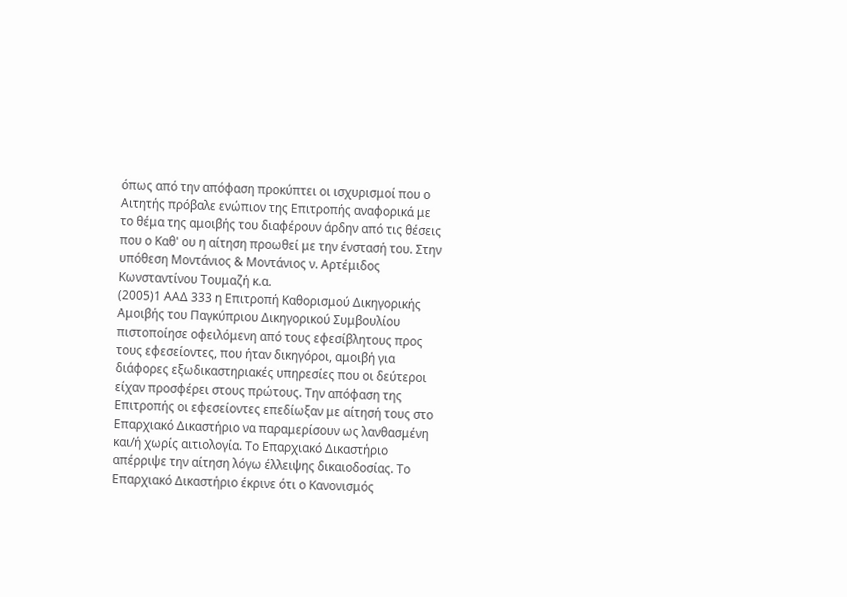όπως από την απόφαση προκύπτει οι ισχυρισμοί που ο Αιτητής πρόβαλε ενώπιον της Επιτροπής αναφορικά με το θέμα της αμοιβής του διαφέρουν άρδην από τις θέσεις που ο Καθ' ου η αίτηση προωθεί με την ένστασή του. Στην υπόθεση Μοντάνιος & Μοντάνιος ν. Αρτέμιδος Κωνσταντίνου Τουμαζή κ.α.
(2005)1 ΑΑΔ 333 η Επιτροπή Καθορισμού Δικηγορικής Αμοιβής του Παγκύπριου Δικηγορικού Συμβουλίου πιστοποίησε οφειλόμενη από τους εφεσίβλητους προς τους εφεσείοντες, που ήταν δικηγόροι, αμοιβή για διάφορες εξωδικαστηριακές υπηρεσίες που οι δεύτεροι είχαν προσφέρει στους πρώτους. Την απόφαση της Επιτροπής οι εφεσείοντες επεδίωξαν με αίτησή τους στο Επαρχιακό Δικαστήριο να παραμερίσουν ως λανθασμένη και/ή χωρίς αιτιολογία. Το Επαρχιακό Δικαστήριο απέρριψε την αίτηση λόγω έλλειψης δικαιοδοσίας. Το Επαρχιακό Δικαστήριο έκρινε ότι ο Κανονισμός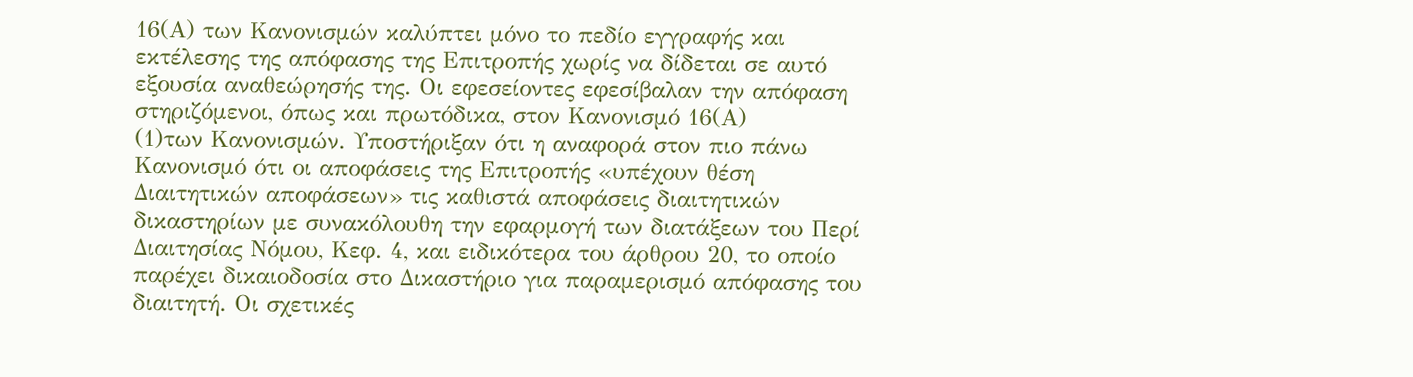16(Α) των Κανονισμών καλύπτει μόνο το πεδίο εγγραφής και εκτέλεσης της απόφασης της Επιτροπής χωρίς να δίδεται σε αυτό εξουσία αναθεώρησής της. Οι εφεσείοντες εφεσίβαλαν την απόφαση στηριζόμενοι, όπως και πρωτόδικα, στον Κανονισμό 16(Α)
(1)των Κανονισμών. Υποστήριξαν ότι η αναφορά στον πιο πάνω Κανονισμό ότι οι αποφάσεις της Επιτροπής «υπέχουν θέση Διαιτητικών αποφάσεων» τις καθιστά αποφάσεις διαιτητικών δικαστηρίων με συνακόλουθη την εφαρμογή των διατάξεων του Περί Διαιτησίας Νόμου, Κεφ. 4, και ειδικότερα του άρθρου 20, το οποίο παρέχει δικαιοδοσία στο Δικαστήριο για παραμερισμό απόφασης του διαιτητή. Οι σχετικές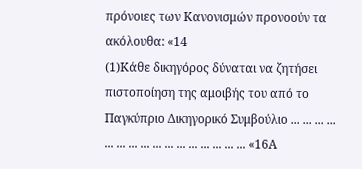πρόνοιες των Κανονισμών προνοούν τα ακόλουθα: «14
(1)Κάθε δικηγόρος δύναται να ζητήσει πιστοποίηση της αμοιβής του από το Παγκύπριο Δικηγορικό Συμβούλιο ... ... ... ... ... ... ... ... ... ... ... ... ... ... ... ... «16Α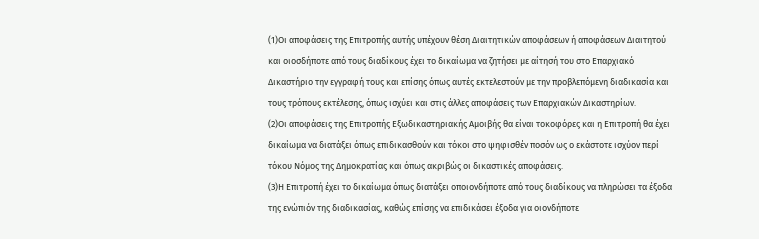(1)Οι αποφάσεις της Επιτροπής αυτής υπέχουν θέση Διαιτητικών αποφάσεων ή αποφάσεων Διαιτητού και οιοσδήποτε από τους διαδίκους έχει το δικαίωμα να ζητήσει με αίτησή του στο Επαρχιακό Δικαστήριο την εγγραφή τους και επίσης όπως αυτές εκτελεστούν με την προβλεπόμενη διαδικασία και τους τρόπους εκτέλεσης, όπως ισχύει και στις άλλες αποφάσεις των Επαρχιακών Δικαστηρίων.
(2)Οι αποφάσεις της Επιτροπής Εξωδικαστηριακής Αμοιβής θα είναι τοκοφόρες και η Επιτροπή θα έχει δικαίωμα να διατάξει όπως επιδικασθούν και τόκοι στο ψηφισθέν ποσόν ως ο εκάστοτε ισχύον περί τόκου Νόμος της Δημοκρατίας και όπως ακριβώς οι δικαστικές αποφάσεις.
(3)Η Επιτροπή έχει το δικαίωμα όπως διατάξει οποιονδήποτε από τους διαδίκους να πληρώσει τα έξοδα της ενώπιόν της διαδικασίας, καθώς επίσης να επιδικάσει έξοδα για οιονδήποτε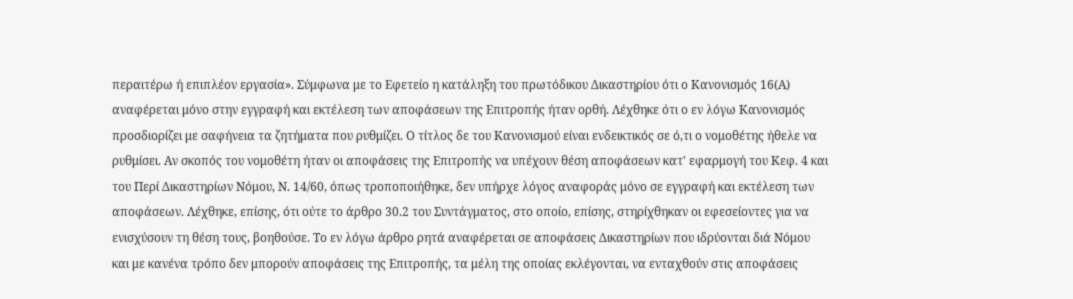περαιτέρω ή επιπλέον εργασία». Σύμφωνα με το Εφετείο η κατάληξη του πρωτόδικου Δικαστηρίου ότι ο Κανονισμός 16(Α) αναφέρεται μόνο στην εγγραφή και εκτέλεση των αποφάσεων της Επιτροπής ήταν ορθή. Λέχθηκε ότι ο εν λόγω Κανονισμός προσδιορίζει με σαφήνεια τα ζητήματα που ρυθμίζει. Ο τίτλος δε του Κανονισμού είναι ενδεικτικός σε ό,τι ο νομοθέτης ήθελε να ρυθμίσει. Αν σκοπός του νομοθέτη ήταν οι αποφάσεις της Επιτροπής να υπέχουν θέση αποφάσεων κατ' εφαρμογή του Κεφ. 4 και του Περί Δικαστηρίων Νόμου, Ν. 14/60, όπως τροποποιήθηκε, δεν υπήρχε λόγος αναφοράς μόνο σε εγγραφή και εκτέλεση των αποφάσεων. Λέχθηκε, επίσης, ότι ούτε το άρθρο 30.2 του Συντάγματος, στο οποίο, επίσης, στηρίχθηκαν οι εφεσείοντες για να ενισχύσουν τη θέση τους, βοηθούσε. Το εν λόγω άρθρο ρητά αναφέρεται σε αποφάσεις Δικαστηρίων που ιδρύονται διά Νόμου και με κανένα τρόπο δεν μπορούν αποφάσεις της Επιτροπής, τα μέλη της οποίας εκλέγονται, να ενταχθούν στις αποφάσεις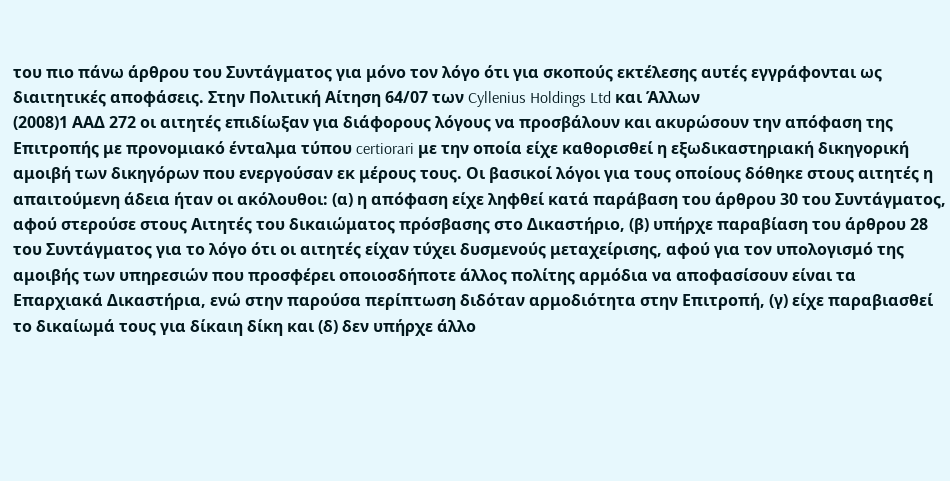του πιο πάνω άρθρου του Συντάγματος για μόνο τον λόγο ότι για σκοπούς εκτέλεσης αυτές εγγράφονται ως διαιτητικές αποφάσεις. Στην Πολιτική Αίτηση 64/07 των Cyllenius Holdings Ltd και Άλλων
(2008)1 ΑΑΔ 272 οι αιτητές επιδίωξαν για διάφορους λόγους να προσβάλουν και ακυρώσουν την απόφαση της Επιτροπής με προνομιακό ένταλμα τύπου certiorari με την οποία είχε καθορισθεί η εξωδικαστηριακή δικηγορική αμοιβή των δικηγόρων που ενεργούσαν εκ μέρους τους. Οι βασικοί λόγοι για τους οποίους δόθηκε στους αιτητές η απαιτούμενη άδεια ήταν οι ακόλουθοι: (α) η απόφαση είχε ληφθεί κατά παράβαση του άρθρου 30 του Συντάγματος, αφού στερούσε στους Αιτητές του δικαιώματος πρόσβασης στο Δικαστήριο, (β) υπήρχε παραβίαση του άρθρου 28 του Συντάγματος για το λόγο ότι οι αιτητές είχαν τύχει δυσμενούς μεταχείρισης, αφού για τον υπολογισμό της αμοιβής των υπηρεσιών που προσφέρει οποιοσδήποτε άλλος πολίτης αρμόδια να αποφασίσουν είναι τα Επαρχιακά Δικαστήρια, ενώ στην παρούσα περίπτωση διδόταν αρμοδιότητα στην Επιτροπή, (γ) είχε παραβιασθεί το δικαίωμά τους για δίκαιη δίκη και (δ) δεν υπήρχε άλλο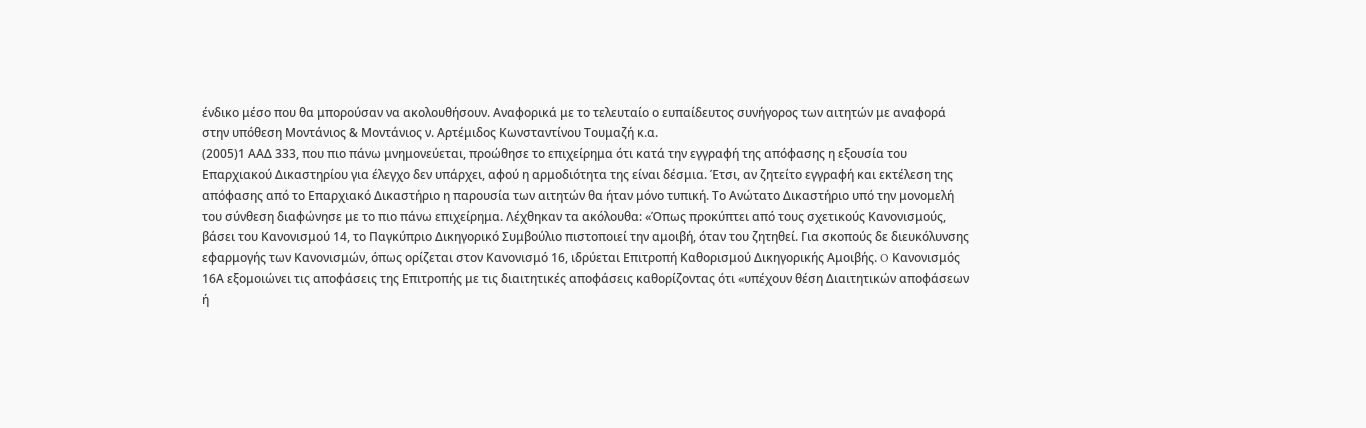ένδικο μέσο που θα μπορούσαν να ακολουθήσουν. Αναφορικά με το τελευταίο ο ευπαίδευτος συνήγορος των αιτητών με αναφορά στην υπόθεση Μοντάνιος & Μοντάνιος ν. Αρτέμιδος Κωνσταντίνου Τουμαζή κ.α.
(2005)1 ΑΑΔ 333, που πιο πάνω μνημονεύεται, προώθησε το επιχείρημα ότι κατά την εγγραφή της απόφασης η εξουσία του Επαρχιακού Δικαστηρίου για έλεγχο δεν υπάρχει, αφού η αρμοδιότητα της είναι δέσμια. Έτσι, αν ζητείτο εγγραφή και εκτέλεση της απόφασης από το Επαρχιακό Δικαστήριο η παρουσία των αιτητών θα ήταν μόνο τυπική. Το Ανώτατο Δικαστήριο υπό την μονομελή του σύνθεση διαφώνησε με το πιο πάνω επιχείρημα. Λέχθηκαν τα ακόλουθα: «Όπως προκύπτει από τους σχετικούς Κανονισμούς, βάσει του Κανονισμού 14, το Παγκύπριο Δικηγορικό Συμβούλιο πιστοποιεί την αμοιβή, όταν του ζητηθεί. Για σκοπούς δε διευκόλυνσης εφαρμογής των Κανονισμών, όπως ορίζεται στον Κανονισμό 16, ιδρύεται Επιτροπή Καθορισμού Δικηγορικής Αμοιβής. O Κανονισμός 16Α εξομοιώνει τις αποφάσεις της Επιτροπής με τις διαιτητικές αποφάσεις καθορίζοντας ότι «υπέχουν θέση Διαιτητικών αποφάσεων ή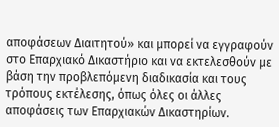αποφάσεων Διαιτητού» και μπορεί να εγγραφούν στο Επαρχιακό Δικαστήριο και να εκτελεσθούν με βάση την προβλεπόμενη διαδικασία και τους τρόπους εκτέλεσης, όπως όλες οι άλλες αποφάσεις των Επαρχιακών Δικαστηρίων.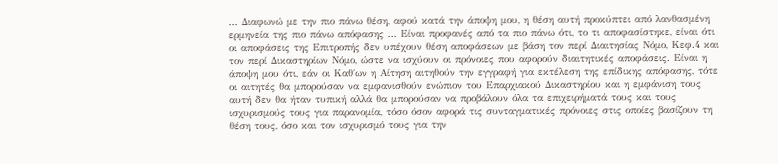... Διαφωνώ με την πιο πάνω θέση, αφού κατά την άποψη μου, η θέση αυτή προκύπτει από λανθασμένη ερμηνεία της πιο πάνω απόφασης ... Είναι προφανές από τα πιο πάνω ότι, το τι αποφασίστηκε, είναι ότι οι αποφάσεις της Επιτροπής δεν υπέχουν θέση αποφάσεων με βάση τον περί Διαιτησίας Νόμο, Κεφ.4 και τον περί Δικαστηρίων Νόμο, ώστε να ισχύουν οι πρόνοιες που αφορούν διαιτητικές αποφάσεις. Είναι η άποψη μου ότι, εάν οι Καθ΄ων η Αίτηση αιτηθούν την εγγραφή για εκτέλεση της επίδικης απόφασης, τότε οι αιτητές θα μπορούσαν να εμφανισθούν ενώπιον του Επαρχιακού Δικαστηρίου και η εμφάνιση τους αυτή δεν θα ήταν τυπική αλλά θα μπορούσαν να προβάλουν όλα τα επιχειρήματά τους και τους ισχυρισμούς τους για παρανομία, τόσο όσον αφορά τις συνταγματικές πρόνοιες στις οποίες βασίζουν τη θέση τους, όσο και τον ισχυρισμό τους για την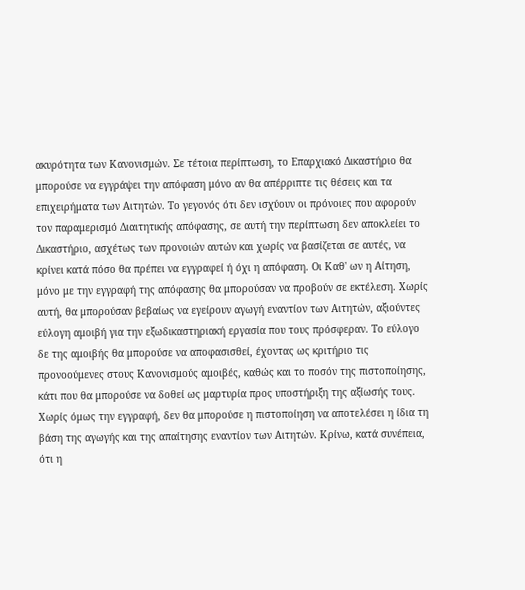ακυρότητα των Κανονισμών. Σε τέτοια περίπτωση, το Επαρχιακό Δικαστήριο θα μπορούσε να εγγράψει την απόφαση μόνο αν θα απέρριπτε τις θέσεις και τα επιχειρήματα των Αιτητών. Το γεγονός ότι δεν ισχύουν οι πρόνοιες που αφορούν τον παραμερισμό Διαιτητικής απόφασης, σε αυτή την περίπτωση δεν αποκλείει το Δικαστήριο, ασχέτως των προνοιών αυτών και χωρίς να βασίζεται σε αυτές, να κρίνει κατά πόσο θα πρέπει να εγγραφεί ή όχι η απόφαση. Οι Καθ' ων η Αίτηση, μόνο με την εγγραφή της απόφασης θα μπορούσαν να προβούν σε εκτέλεση. Χωρίς αυτή, θα μπορούσαν βεβαίως να εγείρουν αγωγή εναντίον των Αιτητών, αξιούντες εύλογη αμοιβή για την εξωδικαστηριακή εργασία που τους πρόσφεραν. Το εύλογο δε της αμοιβής θα μπορούσε να αποφασισθεί, έχοντας ως κριτήριο τις προνοούμενες στους Κανονισμούς αμοιβές, καθώς και το ποσόν της πιστοποίησης, κάτι που θα μπορούσε να δοθεί ως μαρτυρία προς υποστήριξη της αξίωσής τους. Χωρίς όμως την εγγραφή, δεν θα μπορούσε η πιστοποίηση να αποτελέσει η ίδια τη βάση της αγωγής και της απαίτησης εναντίον των Αιτητών. Κρίνω, κατά συνέπεια, ότι η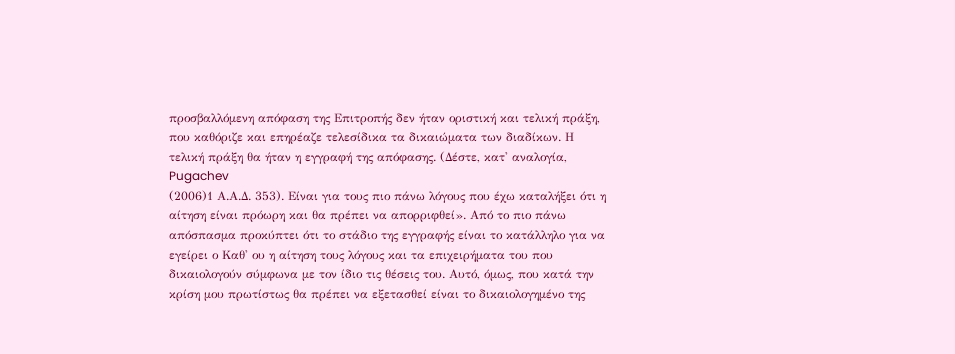προσβαλλόμενη απόφαση της Επιτροπής δεν ήταν οριστική και τελική πράξη, που καθόριζε και επηρέαζε τελεσίδικα τα δικαιώματα των διαδίκων. Η τελική πράξη θα ήταν η εγγραφή της απόφασης. (Δέστε, κατ' αναλογία, Pugachev
(2006)1 Α.Α.Δ. 353). Είναι για τους πιο πάνω λόγους που έχω καταλήξει ότι η αίτηση είναι πρόωρη και θα πρέπει να απορριφθεί». Από το πιο πάνω απόσπασμα προκύπτει ότι το στάδιο της εγγραφής είναι το κατάλληλο για να εγείρει ο Καθ' ου η αίτηση τους λόγους και τα επιχειρήματα του που δικαιολογούν σύμφωνα με τον ίδιο τις θέσεις του. Αυτό, όμως, που κατά την κρίση μου πρωτίστως θα πρέπει να εξετασθεί είναι το δικαιολογημένο της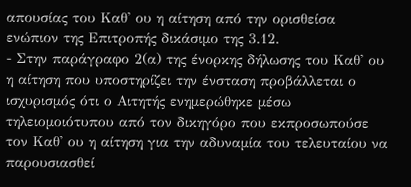απουσίας του Καθ' ου η αίτηση από την ορισθείσα ενώπιον της Επιτροπής δικάσιμο της 3.12.
- Στην παράγραφο 2(α) της ένορκης δήλωσης του Καθ' ου η αίτηση που υποστηρίζει την ένσταση προβάλλεται ο ισχυρισμός ότι ο Αιτητής ενημερώθηκε μέσω τηλειομοιότυπου από τον δικηγόρο που εκπροσωπούσε τον Καθ' ου η αίτηση για την αδυναμία του τελευταίου να παρουσιασθεί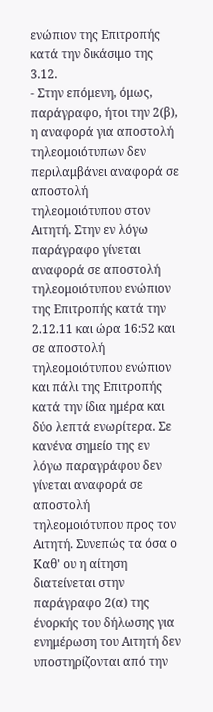ενώπιον της Επιτροπής κατά την δικάσιμο της 3.12.
- Στην επόμενη, όμως, παράγραφο, ήτοι την 2(β), η αναφορά για αποστολή τηλεομοιότυπων δεν περιλαμβάνει αναφορά σε αποστολή τηλεομοιότυπου στον Αιτητή. Στην εν λόγω παράγραφο γίνεται αναφορά σε αποστολή τηλεομοιότυπου ενώπιον της Επιτροπής κατά την 2.12.11 και ώρα 16:52 και σε αποστολή τηλεομοιότυπου ενώπιον και πάλι της Επιτροπής κατά την ίδια ημέρα και δύο λεπτά ενωρίτερα. Σε κανένα σημείο της εν λόγω παραγράφου δεν γίνεται αναφορά σε αποστολή τηλεομοιότυπου προς τον Αιτητή. Συνεπώς τα όσα ο Καθ' ου η αίτηση διατείνεται στην παράγραφο 2(α) της ένορκής του δήλωσης για ενημέρωση του Αιτητή δεν υποστηρίζονται από την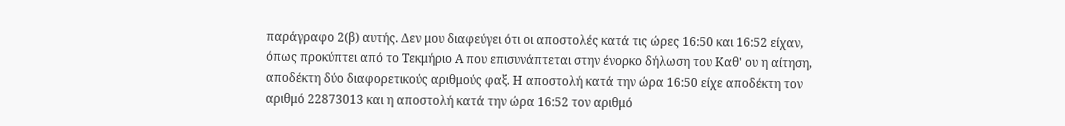παράγραφο 2(β) αυτής. Δεν μου διαφεύγει ότι οι αποστολές κατά τις ώρες 16:50 και 16:52 είχαν, όπως προκύπτει από το Τεκμήριο Α που επισυνάπτεται στην ένορκο δήλωση του Καθ' ου η αίτηση, αποδέκτη δύο διαφορετικούς αριθμούς φαξ. Η αποστολή κατά την ώρα 16:50 είχε αποδέκτη τον αριθμό 22873013 και η αποστολή κατά την ώρα 16:52 τον αριθμό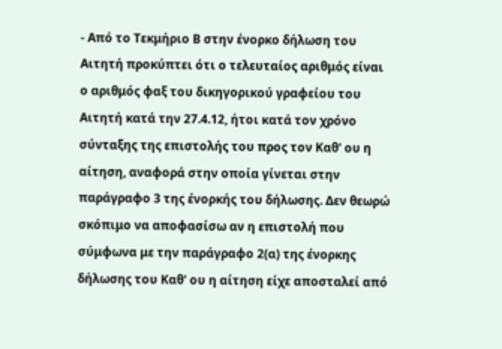- Από το Τεκμήριο Β στην ένορκο δήλωση του Αιτητή προκύπτει ότι ο τελευταίος αριθμός είναι ο αριθμός φαξ του δικηγορικού γραφείου του Αιτητή κατά την 27.4.12, ήτοι κατά τον χρόνο σύνταξης της επιστολής του προς τον Καθ' ου η αίτηση, αναφορά στην οποία γίνεται στην παράγραφο 3 της ένορκής του δήλωσης. Δεν θεωρώ σκόπιμο να αποφασίσω αν η επιστολή που σύμφωνα με την παράγραφο 2(α) της ένορκης δήλωσης του Καθ' ου η αίτηση είχε αποσταλεί από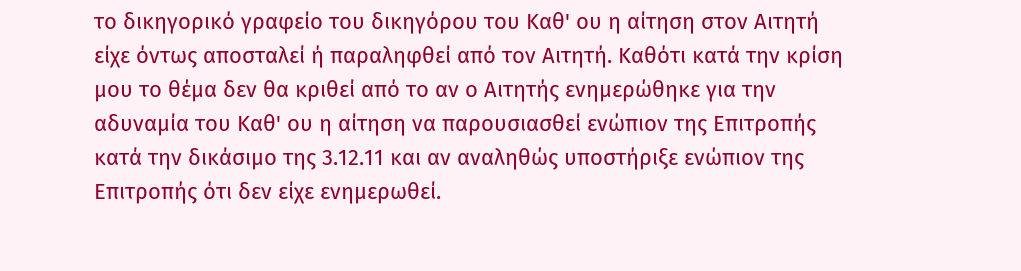το δικηγορικό γραφείο του δικηγόρου του Καθ' ου η αίτηση στον Αιτητή είχε όντως αποσταλεί ή παραληφθεί από τον Αιτητή. Καθότι κατά την κρίση μου το θέμα δεν θα κριθεί από το αν ο Αιτητής ενημερώθηκε για την αδυναμία του Καθ' ου η αίτηση να παρουσιασθεί ενώπιον της Επιτροπής κατά την δικάσιμο της 3.12.11 και αν αναληθώς υποστήριξε ενώπιον της Επιτροπής ότι δεν είχε ενημερωθεί.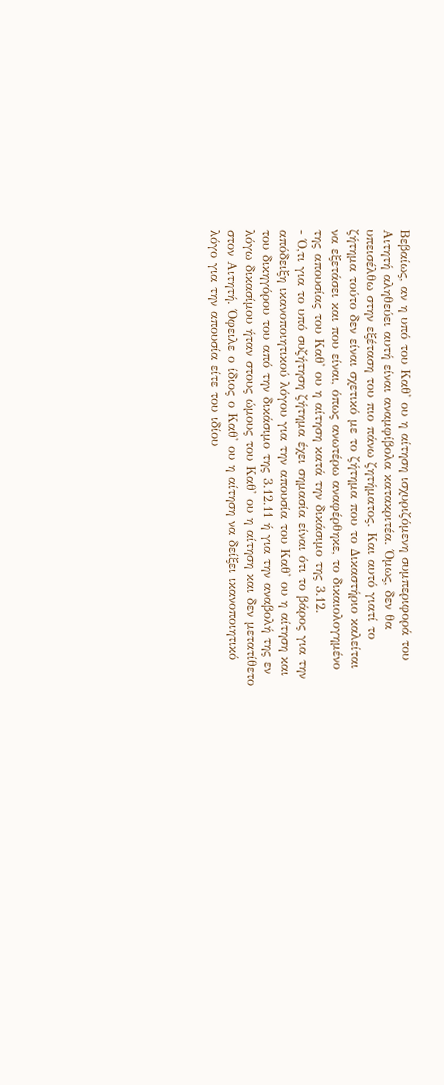Βεβαίως, αν η υπό του Καθ' ου η αίτηση ισχυριζόμενη συμπεριφορά του Αιτητή αληθεύει αυτή είναι αναμφίβολα κατακριτέα. Όμως, δεν θα υπεισέλθω στην εξέταση του πιο πάνω ζητήματος. Και αυτό γιατί το ζήτημα τούτο δεν είναι σχετικό με το ζήτημα που το Δικαστήριο καλείται να εξετάσει και που είναι, όπως ανωτέρω αναφέρθηκε, το δικαιολογημένο της απουσίας του Καθ' ου η αίτηση κατά την δικάσιμο της 3.12.
- Ό,τι για το υπό συζήτηση ζήτημα έχει σημασία είναι ότι το βάρος για την απόδειξη ικανοποιητικού λόγου για την απουσία του Καθ' ου η αίτηση και του δικηγόρου του από την δικάσιμο της 3.12.11 ή για την αναβολή της εν λόγω δικασίμου ήταν στους ώμους του Καθ' ου η αίτηση και δεν μετατίθετο στον Αιτητή. Όφειλε ο ίδιος ο Καθ' ου η αίτηση να δείξει ικανοποιητικό λόγο για την απουσία είτε του ιδίου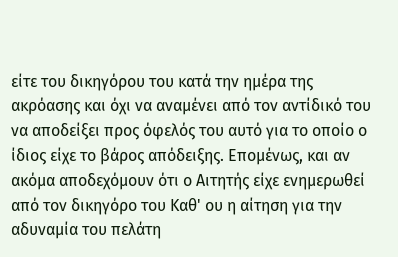είτε του δικηγόρου του κατά την ημέρα της ακρόασης και όχι να αναμένει από τον αντίδικό του να αποδείξει προς όφελός του αυτό για το οποίο ο ίδιος είχε το βάρος απόδειξης. Επομένως, και αν ακόμα αποδεχόμουν ότι ο Αιτητής είχε ενημερωθεί από τον δικηγόρο του Καθ' ου η αίτηση για την αδυναμία του πελάτη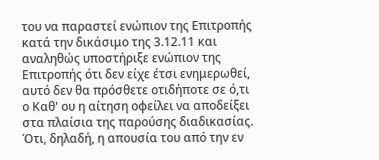του να παραστεί ενώπιον της Επιτροπής κατά την δικάσιμο της 3.12.11 και αναληθώς υποστήριξε ενώπιον της Επιτροπής ότι δεν είχε έτσι ενημερωθεί, αυτό δεν θα πρόσθετε οτιδήποτε σε ό,τι ο Καθ' ου η αίτηση οφείλει να αποδείξει στα πλαίσια της παρούσης διαδικασίας. Ότι, δηλαδή, η απουσία του από την εν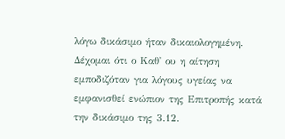λόγω δικάσιμο ήταν δικαιολογημένη. Δέχομαι ότι ο Καθ' ου η αίτηση εμποδιζόταν για λόγους υγείας να εμφανισθεί ενώπιον της Επιτροπής κατά την δικάσιμο της 3.12.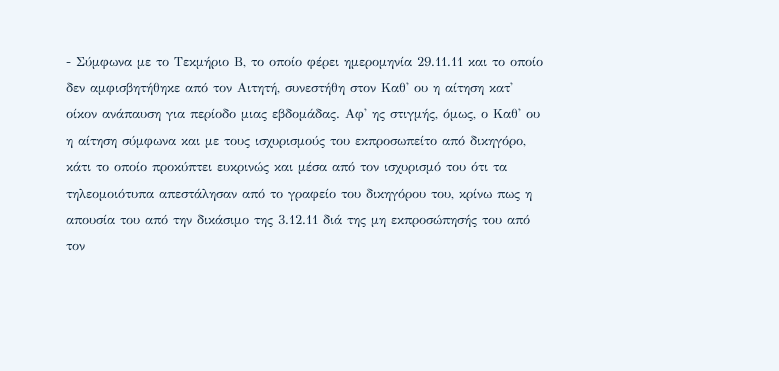- Σύμφωνα με το Τεκμήριο Β, το οποίο φέρει ημερομηνία 29.11.11 και το οποίο δεν αμφισβητήθηκε από τον Αιτητή, συνεστήθη στον Καθ' ου η αίτηση κατ' οίκον ανάπαυση για περίοδο μιας εβδομάδας. Αφ' ης στιγμής, όμως, ο Καθ' ου η αίτηση σύμφωνα και με τους ισχυρισμούς του εκπροσωπείτο από δικηγόρο, κάτι το οποίο προκύπτει ευκρινώς και μέσα από τον ισχυρισμό του ότι τα τηλεομοιότυπα απεστάλησαν από το γραφείο του δικηγόρου του, κρίνω πως η απουσία του από την δικάσιμο της 3.12.11 διά της μη εκπροσώπησής του από τον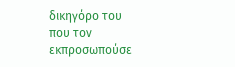δικηγόρο του που τον εκπροσωπούσε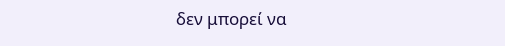δεν μπορεί να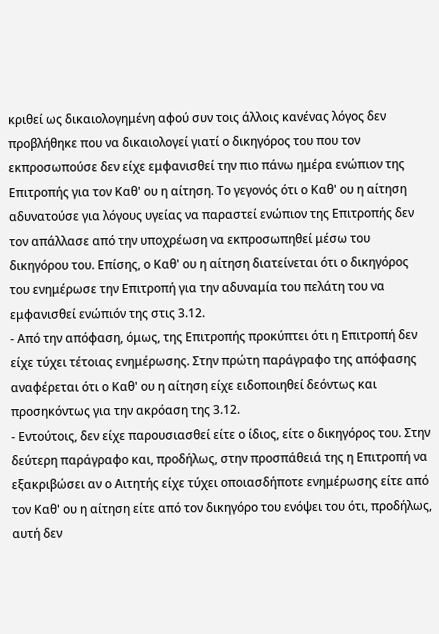κριθεί ως δικαιολογημένη αφού συν τοις άλλοις κανένας λόγος δεν προβλήθηκε που να δικαιολογεί γιατί ο δικηγόρος του που τον εκπροσωπούσε δεν είχε εμφανισθεί την πιο πάνω ημέρα ενώπιον της Επιτροπής για τον Καθ' ου η αίτηση. Το γεγονός ότι ο Καθ' ου η αίτηση αδυνατούσε για λόγους υγείας να παραστεί ενώπιον της Επιτροπής δεν τον απάλλασε από την υποχρέωση να εκπροσωπηθεί μέσω του δικηγόρου του. Επίσης, ο Καθ' ου η αίτηση διατείνεται ότι ο δικηγόρος του ενημέρωσε την Επιτροπή για την αδυναμία του πελάτη του να εμφανισθεί ενώπιόν της στις 3.12.
- Από την απόφαση, όμως, της Επιτροπής προκύπτει ότι η Επιτροπή δεν είχε τύχει τέτοιας ενημέρωσης. Στην πρώτη παράγραφο της απόφασης αναφέρεται ότι ο Καθ' ου η αίτηση είχε ειδοποιηθεί δεόντως και προσηκόντως για την ακρόαση της 3.12.
- Εντούτοις, δεν είχε παρουσιασθεί είτε ο ίδιος, είτε ο δικηγόρος του. Στην δεύτερη παράγραφο και, προδήλως, στην προσπάθειά της η Επιτροπή να εξακριβώσει αν ο Αιτητής είχε τύχει οποιασδήποτε ενημέρωσης είτε από τον Καθ' ου η αίτηση είτε από τον δικηγόρο του ενόψει του ότι, προδήλως, αυτή δεν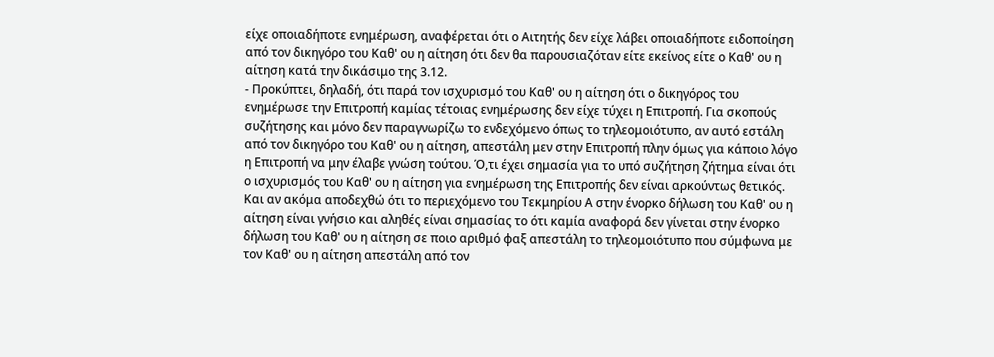είχε οποιαδήποτε ενημέρωση, αναφέρεται ότι ο Αιτητής δεν είχε λάβει οποιαδήποτε ειδοποίηση από τον δικηγόρο του Καθ' ου η αίτηση ότι δεν θα παρουσιαζόταν είτε εκείνος είτε ο Καθ' ου η αίτηση κατά την δικάσιμο της 3.12.
- Προκύπτει, δηλαδή, ότι παρά τον ισχυρισμό του Καθ' ου η αίτηση ότι ο δικηγόρος του ενημέρωσε την Επιτροπή καμίας τέτοιας ενημέρωσης δεν είχε τύχει η Επιτροπή. Για σκοπούς συζήτησης και μόνο δεν παραγνωρίζω το ενδεχόμενο όπως το τηλεομοιότυπο, αν αυτό εστάλη από τον δικηγόρο του Καθ' ου η αίτηση, απεστάλη μεν στην Επιτροπή πλην όμως για κάποιο λόγο η Επιτροπή να μην έλαβε γνώση τούτου. Ό,τι έχει σημασία για το υπό συζήτηση ζήτημα είναι ότι ο ισχυρισμός του Καθ' ου η αίτηση για ενημέρωση της Επιτροπής δεν είναι αρκούντως θετικός. Και αν ακόμα αποδεχθώ ότι το περιεχόμενο του Τεκμηρίου Α στην ένορκο δήλωση του Καθ' ου η αίτηση είναι γνήσιο και αληθές είναι σημασίας το ότι καμία αναφορά δεν γίνεται στην ένορκο δήλωση του Καθ' ου η αίτηση σε ποιο αριθμό φαξ απεστάλη το τηλεομοιότυπο που σύμφωνα με τον Καθ' ου η αίτηση απεστάλη από τον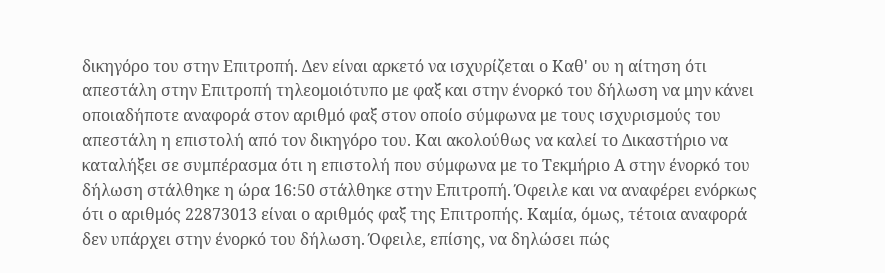δικηγόρο του στην Επιτροπή. Δεν είναι αρκετό να ισχυρίζεται ο Καθ' ου η αίτηση ότι απεστάλη στην Επιτροπή τηλεομοιότυπο με φαξ και στην ένορκό του δήλωση να μην κάνει οποιαδήποτε αναφορά στον αριθμό φαξ στον οποίο σύμφωνα με τους ισχυρισμούς του απεστάλη η επιστολή από τον δικηγόρο του. Και ακολούθως να καλεί το Δικαστήριο να καταλήξει σε συμπέρασμα ότι η επιστολή που σύμφωνα με το Τεκμήριο Α στην ένορκό του δήλωση στάλθηκε η ώρα 16:50 στάλθηκε στην Επιτροπή. Όφειλε και να αναφέρει ενόρκως ότι ο αριθμός 22873013 είναι ο αριθμός φαξ της Επιτροπής. Καμία, όμως, τέτοια αναφορά δεν υπάρχει στην ένορκό του δήλωση. Όφειλε, επίσης, να δηλώσει πώς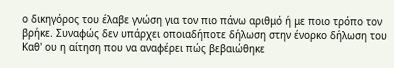ο δικηγόρος του έλαβε γνώση για τον πιο πάνω αριθμό ή με ποιο τρόπο τον βρήκε. Συναφώς δεν υπάρχει οποιαδήποτε δήλωση στην ένορκο δήλωση του Καθ' ου η αίτηση που να αναφέρει πώς βεβαιώθηκε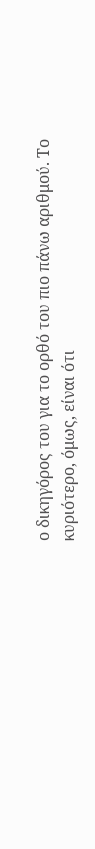ο δικηγόρος του για το ορθό του πιο πάνω αριθμού. Το κυριότερο, όμως, είναι ότι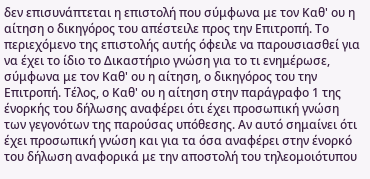δεν επισυνάπτεται η επιστολή που σύμφωνα με τον Καθ' ου η αίτηση ο δικηγόρος του απέστειλε προς την Επιτροπή. Το περιεχόμενο της επιστολής αυτής όφειλε να παρουσιασθεί για να έχει το ίδιο το Δικαστήριο γνώση για το τι ενημέρωσε, σύμφωνα με τον Καθ' ου η αίτηση, ο δικηγόρος του την Επιτροπή. Τέλος, ο Καθ' ου η αίτηση στην παράγραφο 1 της ένορκής του δήλωσης αναφέρει ότι έχει προσωπική γνώση των γεγονότων της παρούσας υπόθεσης. Αν αυτό σημαίνει ότι έχει προσωπική γνώση και για τα όσα αναφέρει στην ένορκό του δήλωση αναφορικά με την αποστολή του τηλεομοιότυπου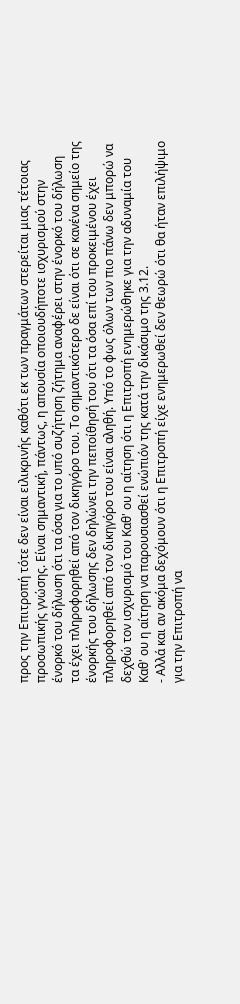προς την Επιτροπή τότε δεν είναι ειλικρινής καθότι εκ των πραγμάτων στερείται μιας τέτοιας προσωπικής γνώσης. Είναι σημαντική, πάντως, η απουσία οποιουδήποτε ισχυρισμού στην ένορκό του δήλωση ότι τα όσα για το υπό συζήτηση ζήτημα αναφέρει στην ένορκό του δήλωση τα έχει πληροφορηθεί από τον δικηγόρο του. Το σημαντικότερο δε είναι ότι σε κανένα σημείο της ένορκής του δήλωσης δεν δηλώνει την πεποίθησή του ότι τα όσα επί του προκειμένου έχει πληροφορηθεί από τον δικηγόρο του είναι αληθή. Υπό το φως όλων των πιο πάνω δεν μπορώ να δεχθώ τον ισχυρισμό του Καθ' ου η αίτηση ότι η Επιτροπή ενημερώθηκε για την αδυναμία του Καθ' ου η αίτηση να παρουσιασθεί ενώπιόν της κατά την δικάσιμο της 3.12.
- Αλλά και αν ακόμα δεχόμουν ότι η Επιτροπή είχε ενημερωθεί δεν θεωρώ ότι θα ήταν επιλήψιμο για την Επιτροπή να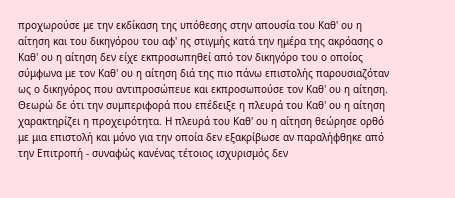προχωρούσε με την εκδίκαση της υπόθεσης στην απουσία του Καθ' ου η αίτηση και του δικηγόρου του αφ' ης στιγμής κατά την ημέρα της ακρόασης ο Καθ' ου η αίτηση δεν είχε εκπροσωπηθεί από τον δικηγόρο του ο οποίος σύμφωνα με τον Καθ' ου η αίτηση διά της πιο πάνω επιστολής παρουσιαζόταν ως ο δικηγόρος που αντιπροσώπευε και εκπροσωπούσε τον Καθ' ου η αίτηση. Θεωρώ δε ότι την συμπεριφορά που επέδειξε η πλευρά του Καθ' ου η αίτηση χαρακτηρίζει η προχειρότητα. Η πλευρά του Καθ' ου η αίτηση θεώρησε ορθό με μια επιστολή και μόνο για την οποία δεν εξακρίβωσε αν παραλήφθηκε από την Επιτροπή - συναφώς κανένας τέτοιος ισχυρισμός δεν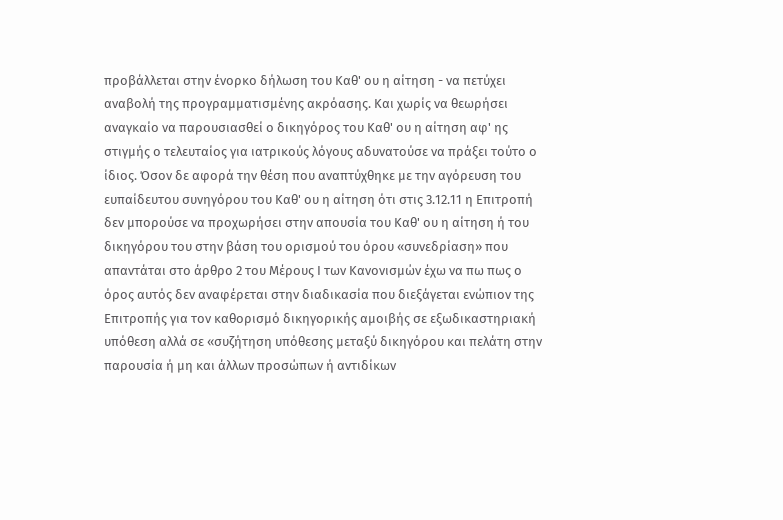προβάλλεται στην ένορκο δήλωση του Καθ' ου η αίτηση - να πετύχει αναβολή της προγραμματισμένης ακρόασης. Και χωρίς να θεωρήσει αναγκαίο να παρουσιασθεί ο δικηγόρος του Καθ' ου η αίτηση αφ' ης στιγμής ο τελευταίος για ιατρικούς λόγους αδυνατούσε να πράξει τούτο ο ίδιος. Όσον δε αφορά την θέση που αναπτύχθηκε με την αγόρευση του ευπαίδευτου συνηγόρου του Καθ' ου η αίτηση ότι στις 3.12.11 η Επιτροπή δεν μπορούσε να προχωρήσει στην απουσία του Καθ' ου η αίτηση ή του δικηγόρου του στην βάση του ορισμού του όρου «συνεδρίαση» που απαντάται στο άρθρο 2 του Μέρους Ι των Κανονισμών έχω να πω πως ο όρος αυτός δεν αναφέρεται στην διαδικασία που διεξάγεται ενώπιον της Επιτροπής για τον καθορισμό δικηγορικής αμοιβής σε εξωδικαστηριακή υπόθεση αλλά σε «συζήτηση υπόθεσης μεταξύ δικηγόρου και πελάτη στην παρουσία ή μη και άλλων προσώπων ή αντιδίκων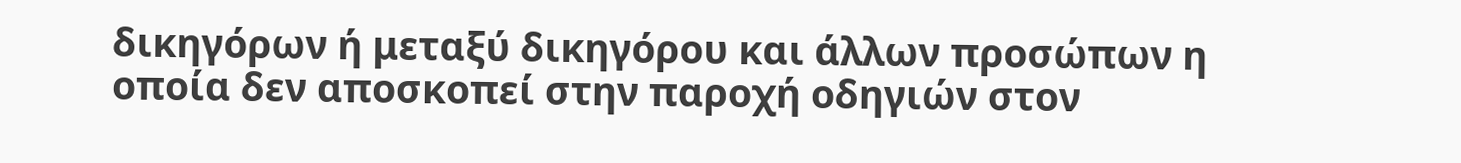δικηγόρων ή μεταξύ δικηγόρου και άλλων προσώπων η οποία δεν αποσκοπεί στην παροχή οδηγιών στον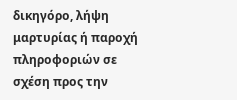δικηγόρο, λήψη μαρτυρίας ή παροχή πληροφοριών σε σχέση προς την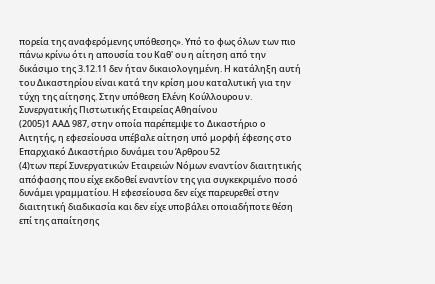πορεία της αναφερόμενης υπόθεσης». Υπό το φως όλων των πιο πάνω κρίνω ότι η απουσία του Καθ' ου η αίτηση από την δικάσιμο της 3.12.11 δεν ήταν δικαιολογημένη. Η κατάληξη αυτή του Δικαστηρίου είναι κατά την κρίση μου καταλυτική για την τύχη της αίτησης. Στην υπόθεση Ελένη Κούλλουρου ν. Συνεργατικής Πιστωτικής Εταιρείας Αθηαίνου
(2005)1 ΑΑΔ 987, στην οποία παρέπεμψε το Δικαστήριο ο Αιτητής, η εφεσείουσα υπέβαλε αίτηση υπό μορφή έφεσης στο Επαρχιακό Δικαστήριο δυνάμει του Άρθρου 52
(4)των περί Συνεργατικών Εταιρειών Νόμων εναντίον διαιτητικής απόφασης που είχε εκδοθεί εναντίον της για συγκεκριμένο ποσό δυνάμει γραμματίου. Η εφεσείουσα δεν είχε παρευρεθεί στην διαιτητική διαδικασία και δεν είχε υποβάλει οποιαδήποτε θέση επί της απαίτησης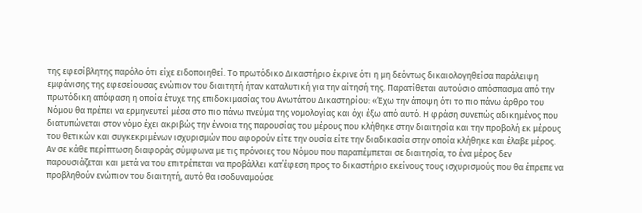της εφεσίβλητης παρόλο ότι είχε ειδοποιηθεί. Το πρωτόδικο Δικαστήριο έκρινε ότι η μη δεόντως δικαιολογηθείσα παράλειψη εμφάνισης της εφεσείουσας ενώπιον του διαιτητή ήταν καταλυτική για την αίτησή της. Παρατίθεται αυτούσιο απόσπασμα από την πρωτόδικη απόφαση η οποία έτυχε της επιδοκιμασίας του Ανωτάτου Δικαστηρίου: «Έχω την άποψη ότι το πιο πάνω άρθρο του Νόμου θα πρέπει να ερμηνευτεί μέσα στο πιο πάνω πνεύμα της νομολογίας και όχι έξω από αυτό. Η φράση συνεπώς αδικημένος που διατυπώνεται στον νόμο έχει ακριβώς την έννοια της παρουσίας του μέρους που κλήθηκε στην διαιτησία και την προβολή εκ μέρους του θετικών και συγκεκριμένων ισχυρισμών που αφορούν είτε την ουσία είτε την διαδικασία στην οποία κλήθηκε και έλαβε μέρος. Αν σε κάθε περίπτωση διαφοράς σύμφωνα με τις πρόνοιες του Νόμου που παραπέμπεται σε διαιτησία, το ένα μέρος δεν παρουσιάζεται και μετά να του επιτρέπεται να προβάλλει κατ΄έφεση προς το δικαστήριο εκείνους τους ισχυρισμούς που θα έπρεπε να προβληθούν ενώπιον του διαιτητή, αυτό θα ισοδυναμούσε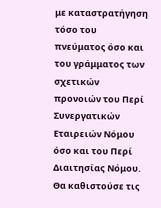με καταστρατήγηση τόσο του πνεύματος όσο και του γράμματος των σχετικών προνοιών του Περί Συνεργατικών Εταιρειών Νόμου όσο και του Περί Διαιτησίας Νόμου. Θα καθιστούσε τις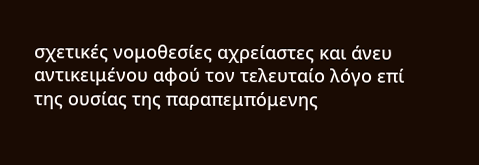σχετικές νομοθεσίες αχρείαστες και άνευ αντικειμένου αφού τον τελευταίο λόγο επί της ουσίας της παραπεμπόμενης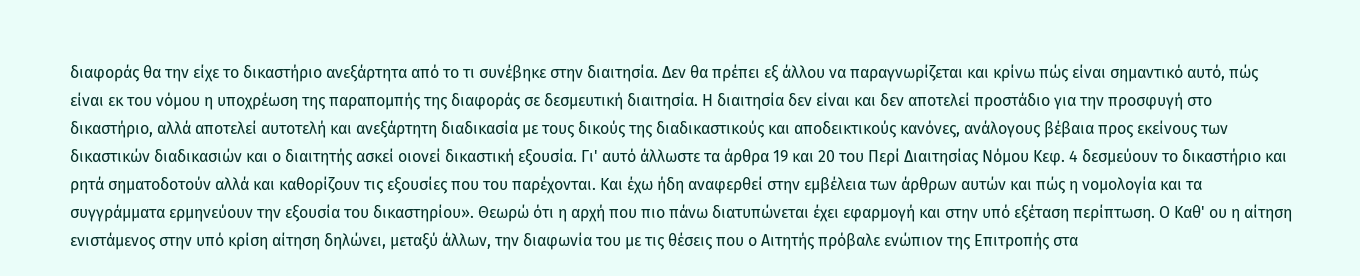διαφοράς θα την είχε το δικαστήριο ανεξάρτητα από το τι συνέβηκε στην διαιτησία. Δεν θα πρέπει εξ άλλου να παραγνωρίζεται και κρίνω πώς είναι σημαντικό αυτό, πώς είναι εκ του νόμου η υποχρέωση της παραπομπής της διαφοράς σε δεσμευτική διαιτησία. Η διαιτησία δεν είναι και δεν αποτελεί προστάδιο για την προσφυγή στο δικαστήριο, αλλά αποτελεί αυτοτελή και ανεξάρτητη διαδικασία με τους δικούς της διαδικαστικούς και αποδεικτικούς κανόνες, ανάλογους βέβαια προς εκείνους των δικαστικών διαδικασιών και ο διαιτητής ασκεί οιονεί δικαστική εξουσία. Γι' αυτό άλλωστε τα άρθρα 19 και 20 του Περί Διαιτησίας Νόμου Κεφ. 4 δεσμεύουν το δικαστήριο και ρητά σηματοδοτούν αλλά και καθορίζουν τις εξουσίες που του παρέχονται. Και έχω ήδη αναφερθεί στην εμβέλεια των άρθρων αυτών και πώς η νομολογία και τα συγγράμματα ερμηνεύουν την εξουσία του δικαστηρίου». Θεωρώ ότι η αρχή που πιο πάνω διατυπώνεται έχει εφαρμογή και στην υπό εξέταση περίπτωση. Ο Καθ' ου η αίτηση ενιστάμενος στην υπό κρίση αίτηση δηλώνει, μεταξύ άλλων, την διαφωνία του με τις θέσεις που ο Αιτητής πρόβαλε ενώπιον της Επιτροπής στα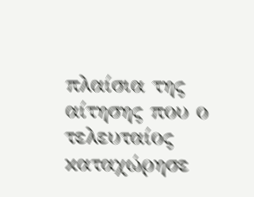πλαίσια της αίτησης που ο τελευταίος καταχώρησε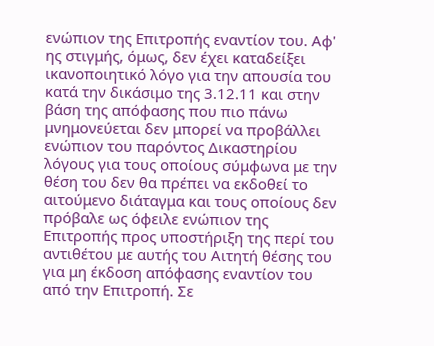ενώπιον της Επιτροπής εναντίον του. Αφ' ης στιγμής, όμως, δεν έχει καταδείξει ικανοποιητικό λόγο για την απουσία του κατά την δικάσιμο της 3.12.11 και στην βάση της απόφασης που πιο πάνω μνημονεύεται δεν μπορεί να προβάλλει ενώπιον του παρόντος Δικαστηρίου λόγους για τους οποίους σύμφωνα με την θέση του δεν θα πρέπει να εκδοθεί το αιτούμενο διάταγμα και τους οποίους δεν πρόβαλε ως όφειλε ενώπιον της Επιτροπής προς υποστήριξη της περί του αντιθέτου με αυτής του Αιτητή θέσης του για μη έκδοση απόφασης εναντίον του από την Επιτροπή. Σε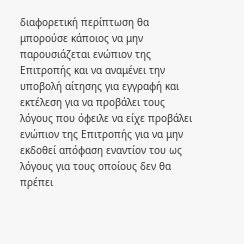διαφορετική περίπτωση θα μπορούσε κάποιος να μην παρουσιάζεται ενώπιον της Επιτροπής και να αναμένει την υποβολή αίτησης για εγγραφή και εκτέλεση για να προβάλει τους λόγους που όφειλε να είχε προβάλει ενώπιον της Επιτροπής για να μην εκδοθεί απόφαση εναντίον του ως λόγους για τους οποίους δεν θα πρέπει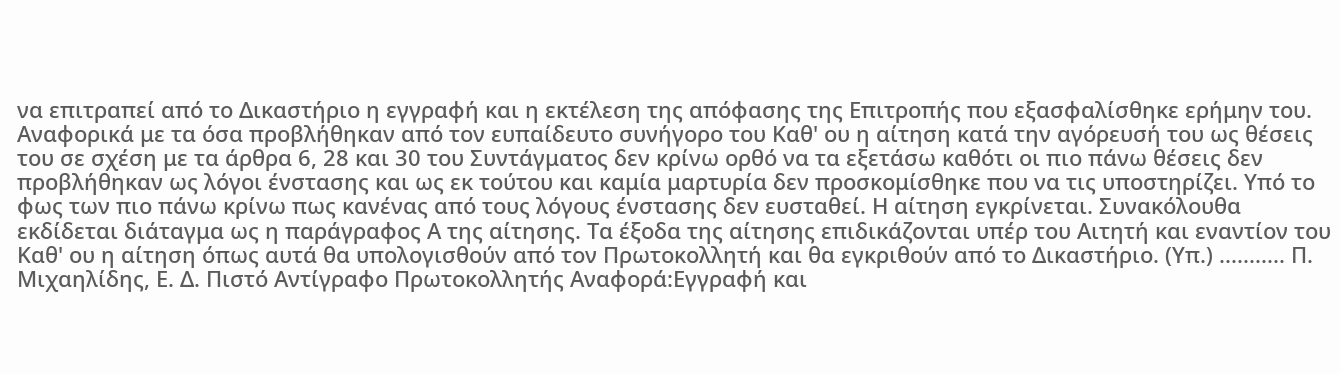να επιτραπεί από το Δικαστήριο η εγγραφή και η εκτέλεση της απόφασης της Επιτροπής που εξασφαλίσθηκε ερήμην του. Αναφορικά με τα όσα προβλήθηκαν από τον ευπαίδευτο συνήγορο του Καθ' ου η αίτηση κατά την αγόρευσή του ως θέσεις του σε σχέση με τα άρθρα 6, 28 και 30 του Συντάγματος δεν κρίνω ορθό να τα εξετάσω καθότι οι πιο πάνω θέσεις δεν προβλήθηκαν ως λόγοι ένστασης και ως εκ τούτου και καμία μαρτυρία δεν προσκομίσθηκε που να τις υποστηρίζει. Υπό το φως των πιο πάνω κρίνω πως κανένας από τους λόγους ένστασης δεν ευσταθεί. Η αίτηση εγκρίνεται. Συνακόλουθα εκδίδεται διάταγμα ως η παράγραφος Α της αίτησης. Τα έξοδα της αίτησης επιδικάζονται υπέρ του Αιτητή και εναντίον του Καθ' ου η αίτηση όπως αυτά θα υπολογισθούν από τον Πρωτοκολλητή και θα εγκριθούν από το Δικαστήριο. (Υπ.) ........... Π. Μιχαηλίδης, Ε. Δ. Πιστό Αντίγραφο Πρωτοκολλητής Αναφορά:Εγγραφή και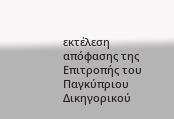εκτέλεση απόφασης της Επιτροπής του Παγκύπριου Δικηγορικού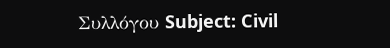Συλλόγου Subject: Civil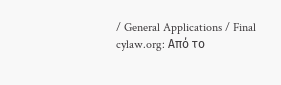/ General Applications / Final cylaw.org: Από το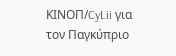ΚΙΝOΠ/CyLii για τον Παγκύπριο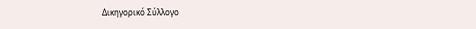Δικηγορικό Σύλλογο